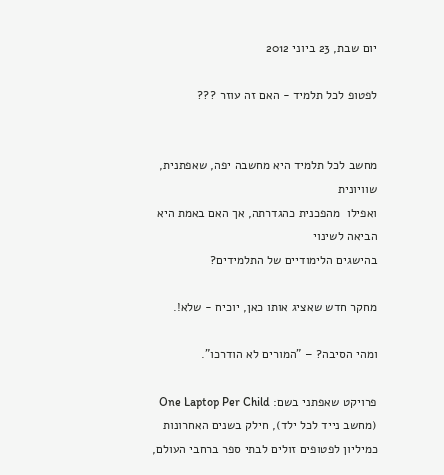יום שבת, 23 ביוני 2012

לפטופ לכל תלמיד - האם זה עוזר ???


מחשב לכל תלמיד היא מחשבה יפה, שאפתנית, שוויונית
ואפילו  מהפכנית כהגדרתה, אך האם באמת היא הביאה לשינוי
בהישגים הלימודיים של התלמידים?

מחקר חדש שאציג אותו כאן, יוכיח - שלא!.

ומהי הסיבה? – "המורים לא הודרכו".

פרויקט שאפתני בשם: One Laptop Per Child  (מחשב נייד לכל ילד), חילק בשנים האחרונות כמיליון לפטופים זולים לבתי ספר ברחבי העולם,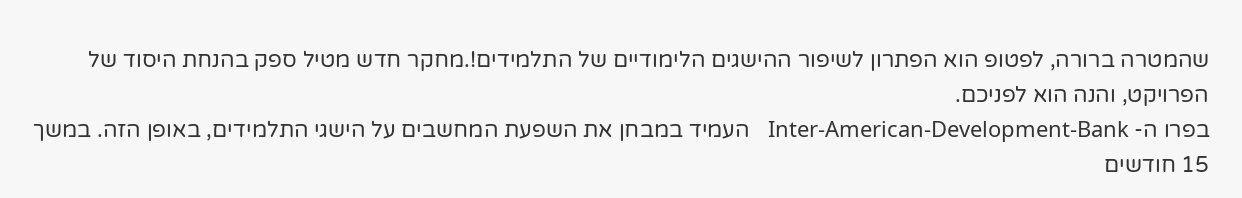שהמטרה ברורה, לפטופ הוא הפתרון לשיפור ההישגים הלימודיים של התלמידים!.מחקר חדש מטיל ספק בהנחת היסוד של הפרויקט, והנה הוא לפניכם.
בפרו ה- Inter-American-Development-Bank   העמיד במבחן את השפעת המחשבים על הישגי התלמידים, באופן הזה. במשך 15 חודשים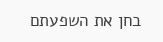בחן את השפעתם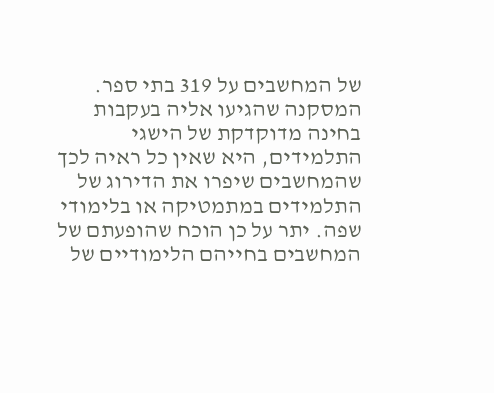של המחשבים על 319 בתי ספר.
המסקנה שהגיעו אליה בעקבות בחינה מדוקדקת של הישגי התלמידים, היא שאין כל ראיה לכך שהמחשבים שיפרו את הדירוג של התלמידים במתמטיקה או בלימודי שפה. יתר על כן הוכח שהופעתם של המחשבים בחייהם הלימודיים של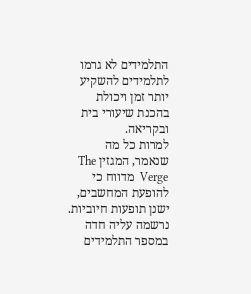התלמידים לא גרמו לתלמידים להשקיע יותר זמן ויכולת בהכנת שיעורי בית ובקריאה.
למרות כל מה שנאמר, המגזין The Verge  מדווח כי להופעת המחשבים, ישנן תופעות חיוביות. נרשמה עליה חדה במספר התלמידים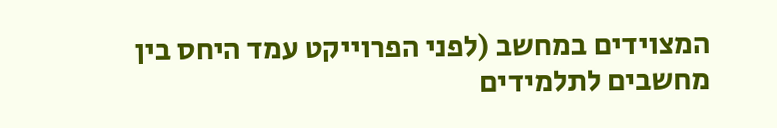המצוידים במחשב (לפני הפרוייקט עמד היחס בין מחשבים לתלמידים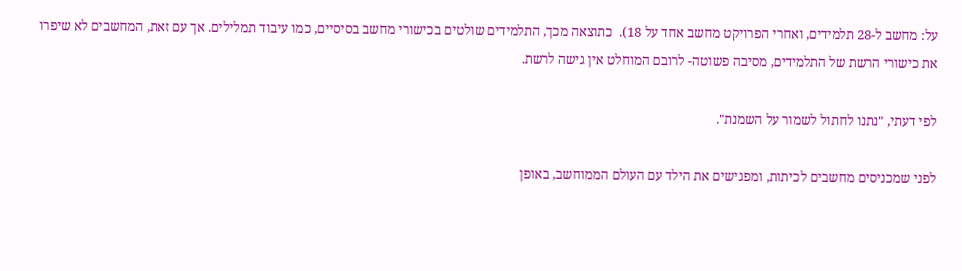על: מחשב ל-28 תלמידים, ואחרי הפרויקט מחשב אחד על 18).  כתוצאה מכך, התלמידים שולטים בכישורי מחשב בסיסיים, כמו עיבוד תמלילים. אך עם זאת, המחשבים לא שיפרו את כישורי הרשת של התלמידים, מסיבה פשוטה- לרובם המוחלט אין גישה לרשת.

לפי דעתי, "נתנו לחתול לשמור על השמנת".

לפני שמכניסים מחשבים לכיתות, ומפגישים את הילד עם העולם הממוחשב, באופן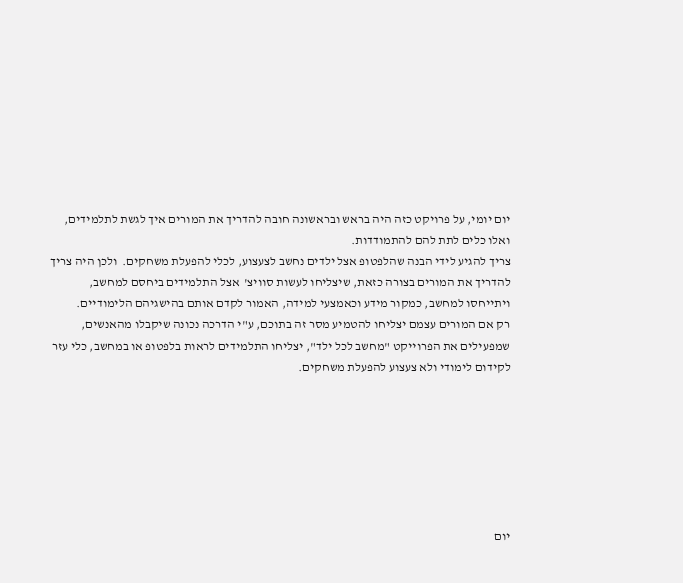יום יומי, על פרויקט כזה היה בראש ובראשונה חובה להדריך את המורים איך לגשת לתלמידים, ואלו כלים לתת להם להתמודדות.
צריך להגיע לידי הבנה שהלפטופ אצל ילדים נחשב לצעצוע, לכלי להפעלת משחקים.  ולכן היה צריך להדריך את המורים בצורה כזאת, שיצליחו לעשות סוויצ'  אצל התלמידים ביחסם למחשב, ויתייחסו למחשב, כמקור מידע וכאמצעי למידה, האמור לקדם אותם בהישגיהם הלימודיים.
רק אם המורים עצמם יצליחו להטמיע מסר זה בתוכם, ע"י הדרכה נכונה שיקבלו מהאנשים, שמפעילים את הפרוייקט "מחשב לכל ילד", יצליחו התלמידים לראות בלפטופ או במחשב, כלי עזר לקידום לימודי ולא צעצוע להפעלת משחקים.







יום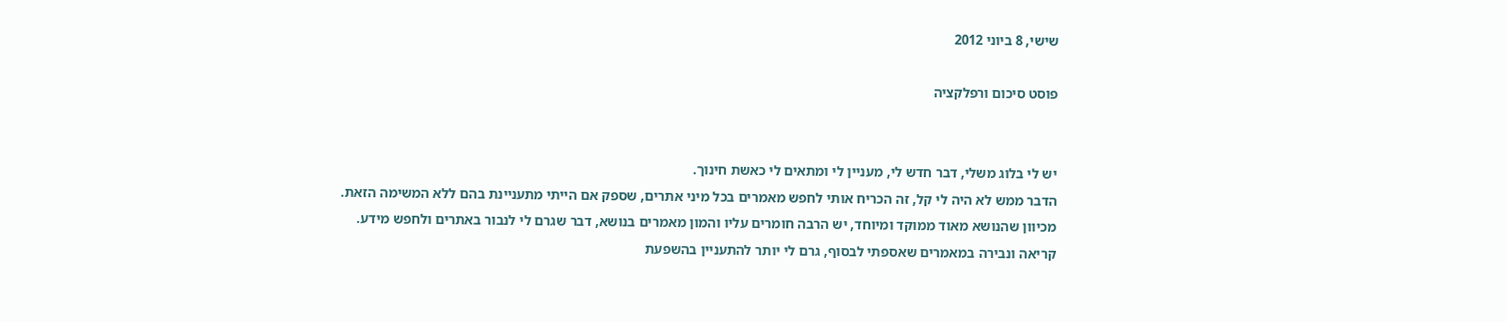שישי, 8 ביוני 2012

פוסט סיכום ורפלקציה


יש לי בלוג משלי, דבר חדש לי, מעניין לי ומתאים לי כאשת חינוך.
הדבר ממש לא היה לי קל, זה הכריח אותי לחפש מאמרים בכל מיני אתרים, שספק אם הייתי מתעניינת בהם ללא המשימה הזאת.
מכיוון שהנושא מאוד ממוקד ומיוחד, יש הרבה חומרים עליו והמון מאמרים בנושא, דבר שגרם לי לנבור באתרים ולחפש מידע.
קריאה ונבירה במאמרים שאספתי לבסוף, גרם לי יותר להתעניין בהשפעת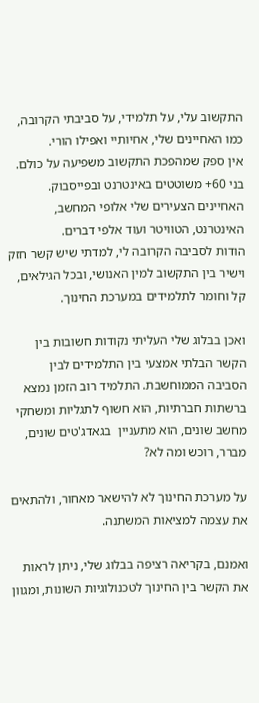התקשוב עלי, על תלמידי, על סביבתי הקרובה, כמו האחיינים שלי, אחיותיי ואפילו הורי.
אין ספק שמהפכת התקשוב משפיעה על כולם. בני 60+ משוטטים באינטרנט ובפייסבוק. האחיינים הצעירים שלי אלופי המחשב, האינטרנט, הטוויטר ועוד אלפי דברים.
הודות לסביבה הקרובה לי, למדתי שיש קשר חזק וישיר בין התקשוב למין האנושי, ובכל הגילאים, קל וחומר לתלמידים במערכת החינוך.

ואכן בבלוג שלי העליתי נקודות חשובות בין הקשר הבלתי אמצעי בין התלמידים לבין הסביבה הממוחשבת. התלמיד רוב הזמן נמצא ברשתות חברתיות, הוא חשוף לתגליות ומשחקי מחשב שונים, הוא מתעניין  בגאדג'טים שונים, מברר, רוכש ומה לא?

על מערכת החינוך לא להישאר מאחור, ולהתאים את עצמה למציאות המשתנה.

ואמנם, בקריאה רציפה בבלוג שלי, ניתן לראות את הקשר בין החינוך לטכנולוגיות השונות, ומגוון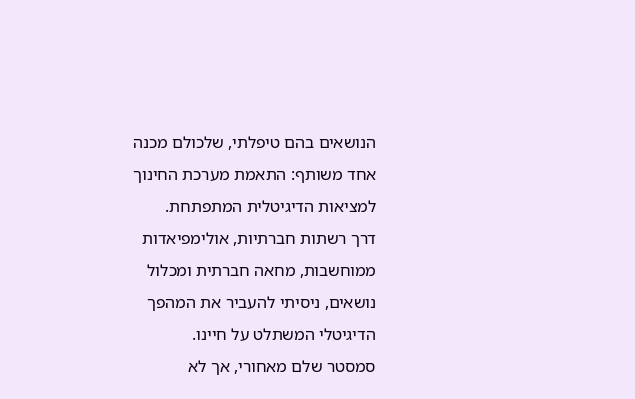הנושאים בהם טיפלתי, שלכולם מכנה אחד משותף: התאמת מערכת החינוך למציאות הדיגיטלית המתפתחת.
דרך רשתות חברתיות, אולימפיאדות ממוחשבות, מחאה חברתית ומכלול נושאים, ניסיתי להעביר את המהפך הדיגיטלי המשתלט על חיינו.
סמסטר שלם מאחורי, אך לא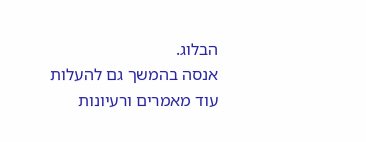הבלוג.
אנסה בהמשך גם להעלות עוד מאמרים ורעיונות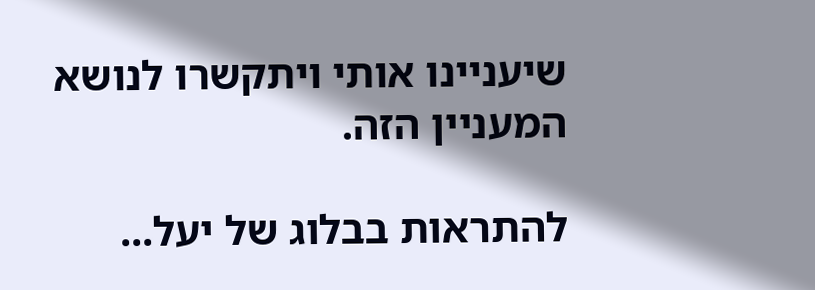שיעניינו אותי ויתקשרו לנושא המעניין הזה.

להתראות בבלוג של יעל...